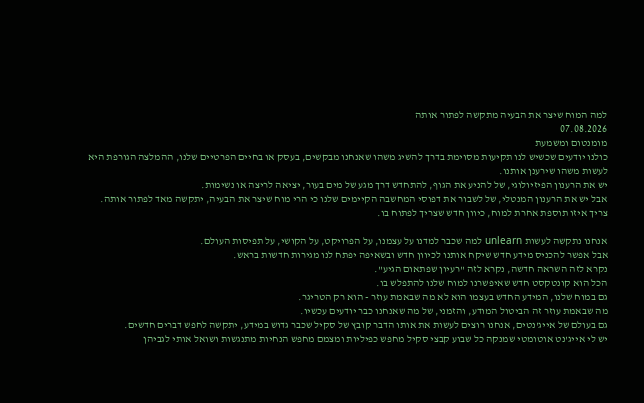למה המוח שיצר את הבעיה מתקשה לפתור אותה
07.08.2026
מומנטום ומשמעת
כולנו יודעים שכשיש לנו תקיעות מסוימת בדרך להשיג משהו שאנחנו מבקשים, בעסק או בחיים הפרטיים שלנו, ההמלצה הגורפת היא לעשות משהו שירענן אותנו.
יש את הרענון הפיזיולוגי, של להניע את הגוף, להתחדש דרך מגע של מים בעור, יציאה לריצה או נשימות.
אבל יש את הרענון המנטלי, של לשבור את דפוסי המחשבה הקיימים שלנו כי הרי מוח שיצר את הבעיה, יתקשה מאד לפתור אותה.
צריך איזו תוספת אחרת למוח, כיוון חדש שצריך לפתוח בו.

אנחנו נתקשה לעשות unlearn למה שכבר למדנו על עצמנו, על הפרויקט, על הקושי, על תפיסות העולם.
אבל אפשר להכניס מידע חדש שיקח אותנו לכיוון חדש ובשאיפה יפתח לנו מגירות חדשות בראש.
נקרא לזה השראה חדשה, נקרא לזה "רעיון שפתאום הגיע".
הכל הוא קונטקסט חדש שאיפשרנו למוח שלנו להתפלש בו.
גם במוח שלנו, המידע החדש בעצמו הוא לא מה שבאמת עוזר - הוא רק הטריגר.
מה שבאמת עוזר זה הביטול המודע, והזמני, של מה שאנחנו כבר יודעים עכשיו.
גם בעולם של אייג'נטים, אנחנו רוצים לעשות את אותו הדבר קובץ של סקיל שכבר גדוש במידע, יתקשה לחפש דברים חדשים.
יש לי אייג'נט אוטומטי שמנקה כל שבוע קבצי סקיל מחפש כפיליות ומצמם מחפש הנחיות מתנגשות ושואל אותי לגביהן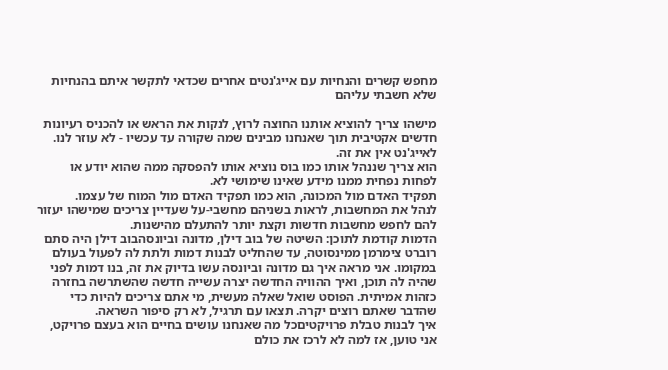מחפש קשרים והנחיות עם אייג'נטים אחרים שכדאי לתקשר איתם בהנחיות שלא חשבתי עליהם

מישהו צריך להוציא אותנו החוצה לרוץ, לנקות את הראש או להכניס רעיונות חדשים אקטיבית תוך שאנחנו מבינים שמה שקורה עד עכשיו - לא עוזר לנו.
לאייג'נט אין את זה.
הוא צריך שננהל אותו כמו בוס נוציא אותו להפסקה ממה שהוא יודע או לפחות נפחית ממנו מידע שאינו שימושי לא.
תפקיד האדם מול המכונה, הוא כמו תפקיד האדם מול המוח של עצמו.
לנהל את המחשבות, לראות בשניהם מחשבי-על שעדיין צריכים שמישהו יעזור להם לחפש מחשבות חדשות וקצת יותר להתעלם מהישנות.
הדמות קודמת לתוכן: השיטה של בוב דילן, מדונה וביונסהבוב דילן היה סתם רוברט צימרמן ממינסוטה, עד שהחליט לבנות דמות ולתת לה לפעול בעולם במקומו. אני מראה איך גם מדונה וביונסה עשו בדיוק את זה, בנו דמות לפני שהיה לה תוכן, ואיך ההוויה החדשה יצרה עשייה חדשה שהשתרשה בחזרה כזהות אמיתית. הפוסט שואל שאלה מעשית, מי אתם צריכים להיות כדי שהדבר שאתם רוצים יקרה. תצאו עם תרגיל, לא רק סיפור השראה.
איך לבנות טבלת פרויקטיםכל מה שאנחנו עושים בחיים הוא בעצם פרויקט, אני טוען, אז למה לא לרכז את כולם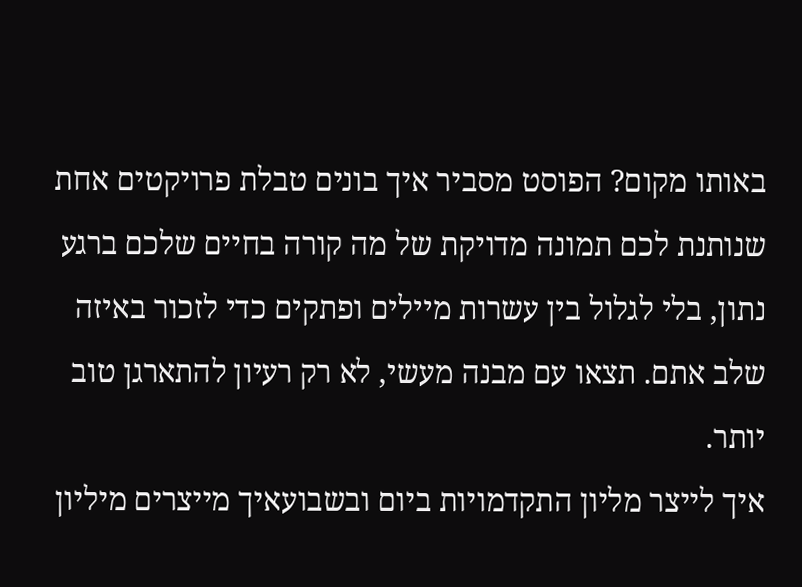באותו מקום? הפוסט מסביר איך בונים טבלת פרויקטים אחת שנותנת לכם תמונה מדויקת של מה קורה בחיים שלכם ברגע נתון, בלי לגלול בין עשרות מיילים ופתקים כדי לזכור באיזה שלב אתם. תצאו עם מבנה מעשי, לא רק רעיון להתארגן טוב יותר.
איך לייצר מליון התקדמויות ביום ובשבועאיך מייצרים מיליון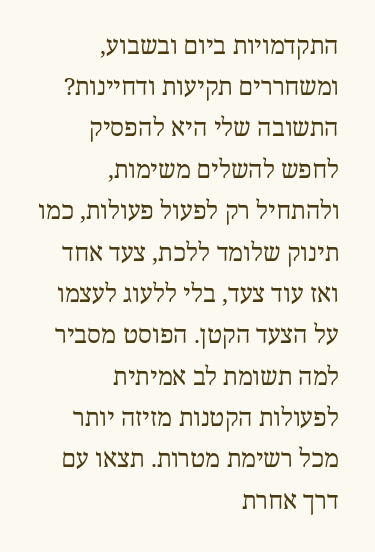התקדמויות ביום ובשבוע, ומשחררים תקיעות ודחיינות? התשובה שלי היא להפסיק לחפש להשלים משימות, ולהתחיל רק לפעול פעולות, כמו תינוק שלומד ללכת, צעד אחד ואז עוד צעד, בלי ללעוג לעצמו על הצעד הקטן. הפוסט מסביר למה תשומת לב אמיתית לפעולות הקטנות מזיזה יותר מכל רשימת מטרות. תצאו עם דרך אחרת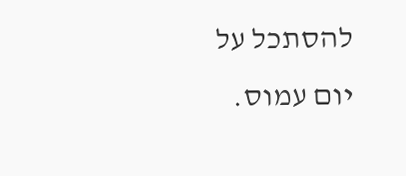להסתכל על יום עמוס.